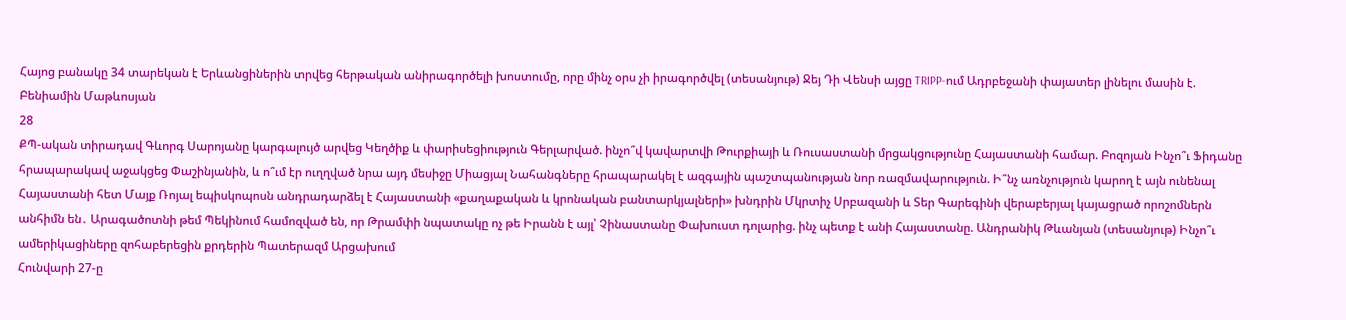Հայոց բանակը 34 տարեկան է Երևանցիներին տրվեց հերթական անիրագործելի խոստումը, որը մինչ օրս չի իրագործվել (տեսանյութ) Ջեյ Դի Վենսի այցը TRIPP-ում Ադրբեջանի փայատեր լինելու մասին է. Բենիամին Մաթևոսյան
28
ՔՊ-ական տիրադավ Գևորգ Սարոյանը կարգալույծ արվեց Կեղծիք և փարիսեցիություն Գերլարված. ինչո՞վ կավարտվի Թուրքիայի և Ռուսաստանի մրցակցությունը Հայաստանի համար. Բոզոյան Ինչո՞ւ Ֆիդանը հրապարակավ աջակցեց Փաշինյանին, և ո՞ւմ էր ուղղված նրա այդ մեսիջը Միացյալ Նահանգները հրապարակել է ազգային պաշտպանության նոր ռազմավարություն. Ի՞նչ առնչություն կարող է այն ունենալ Հայաստանի հետ Մայք Ռոյալ եպիսկոպոսն անդրադարձել է Հայաստանի «քաղաքական և կրոնական բանտարկյալների» խնդրին Մկրտիչ Սրբազանի և Տեր Գարեգինի վերաբերյալ կայացրած որոշոմներն անհիմն են․ Արագածոտնի թեմ Պեկինում համոզված են, որ Թրամփի նպատակը ոչ թե Իրանն է այլ՝ Չինաստանը Փախուստ դոլարից. ինչ պետք է անի Հայաստանը. Անդրանիկ Թևանյան (տեսանյութ) Ինչո՞ւ ամերիկացիները զոհաբերեցին քրդերին Պատերազմ Արցախում
Հունվարի 27-ը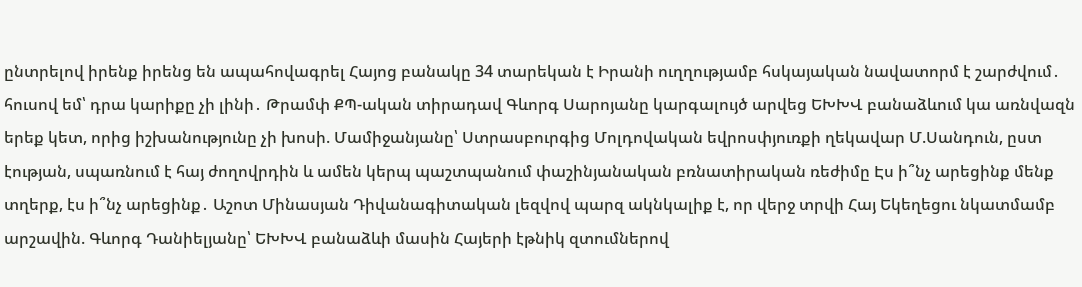ընտրելով իրենք իրենց են ապահովագրել Հայոց բանակը 34 տարեկան է Իրանի ուղղությամբ հսկայական նավատորմ է շարժվում․ հուսով եմ՝ դրա կարիքը չի լինի․ Թրամփ ՔՊ-ական տիրադավ Գևորգ Սարոյանը կարգալույծ արվեց ԵԽԽՎ բանաձևում կա առնվազն երեք կետ, որից իշխանությունը չի խոսի. Մամիջանյանը՝ Ստրասբուրգից Մոլդովական եվրոսփյուռքի ղեկավար Մ.Սանդուն, ըստ էության, սպառնում է հայ ժողովրդին և ամեն կերպ պաշտպանում փաշինյանական բռնատիրական ռեժիմը Էս ի՞նչ արեցինք մենք տղերք, էս ի՞նչ արեցինք․ Աշոտ Մինասյան Դիվանագիտական լեզվով պարզ ակնկալիք է, որ վերջ տրվի Հայ Եկեղեցու նկատմամբ արշավին. Գևորգ Դանիելյանը՝ ԵԽԽՎ բանաձևի մասին Հայերի էթնիկ զտումներով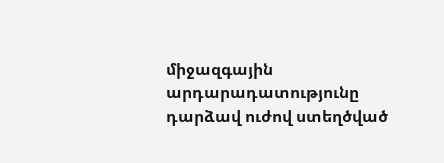միջազգային արդարադատությունը դարձավ ուժով ստեղծված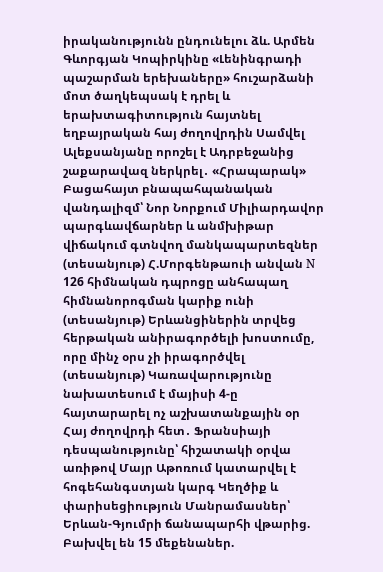իրականությունն ընդունելու ձև. Արմեն Գևորգյան Կոպիրկինը «Լենինգրադի պաշարման երեխաները» հուշարձանի մոտ ծաղկեպսակ է դրել և երախտագիտություն հայտնել եղբայրական հայ ժողովրդին Սամվել Ալեքսանյանը որոշել է Ադրբեջանից շաքարավազ ներկրել․ «Հրապարակ» Բացահայտ բնապահպանական վանդալիզմ՝ Նոր Նորքում Միլիարդավոր պարգևավճարներ և անմխիթար վիճակում գտնվող մանկապարտեզներ (տեսանյութ) Հ.Մորգենթաուի անվան N 126 հիմնական դպրոցը անհապաղ հիմնանորոգման կարիք ունի (տեսանյութ) Երևանցիներին տրվեց հերթական անիրագործելի խոստումը, որը մինչ օրս չի իրագործվել (տեսանյութ) Կառավարությունը նախատեսում է մայիսի 4-ը հայտարարել ոչ աշխատանքային օր Հայ ժողովրդի հետ․ Ֆրանսիայի դեսպանությունը՝ հիշատակի օրվա առիթով Մայր Աթոռում կատարվել է հոգեհանգստյան կարգ Կեղծիք և փարիսեցիություն Մանրամասներ՝ Երևան-Գյումրի ճանապարհի վթարից. Բախվել են 15 մեքենաներ.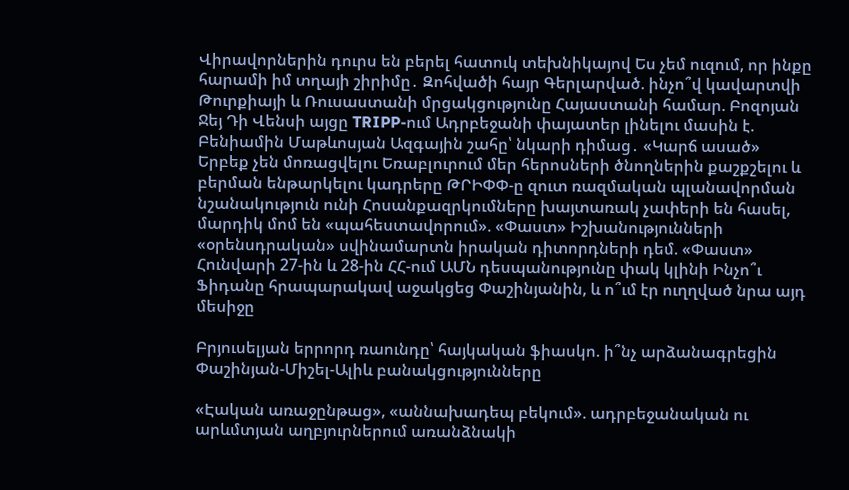Վիրավորներին դուրս են բերել հատուկ տեխնիկայով Ես չեմ ուզում, որ ինքը հարամի իմ տղայի շիրիմը․ Զոհվածի հայր Գերլարված. ինչո՞վ կավարտվի Թուրքիայի և Ռուսաստանի մրցակցությունը Հայաստանի համար. Բոզոյան Ջեյ Դի Վենսի այցը TRIPP-ում Ադրբեջանի փայատեր լինելու մասին է. Բենիամին Մաթևոսյան Ազգային շահը՝ նկարի դիմաց․ «Կարճ ասած» Երբեք չեն մոռացվելու Եռաբլուրում մեր հերոսների ծնողներին քաշքշելու և բերման ենթարկելու կադրերը ԹՐԻՓՓ-ը զուտ ռազմական պլանավորման նշանակություն ունի Հոսանքազրկումները խայտառակ չափերի են հասել, մարդիկ մոմ են «պահեստավորում». «Փաստ» Իշխանությունների «օրենսդրական» սվինամարտն իրական դիտորդների դեմ. «Փաստ» Հունվարի 27-ին և 28-ին ՀՀ-ում ԱՄՆ դեսպանությունը փակ կլինի Ինչո՞ւ Ֆիդանը հրապարակավ աջակցեց Փաշինյանին, և ո՞ւմ էր ուղղված նրա այդ մեսիջը

Բրյուսելյան երրորդ ռաունդը՝ հայկական ֆիասկո. ի՞նչ արձանագրեցին Փաշինյան-Միշել-Ալիև բանակցությունները

«Էական առաջընթաց», «աննախադեպ բեկում». ադրբեջանական ու արևմտյան աղբյուրներում առանձնակի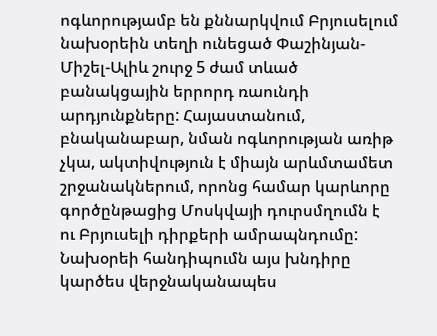ոգևորությամբ են քննարկվում Բրյուսելում նախօրեին տեղի ունեցած Փաշինյան-Միշել-Ալիև շուրջ 5 ժամ տևած բանակցային երրորդ ռաունդի արդյունքները: Հայաստանում, բնականաբար, նման ոգևորության առիթ չկա, ակտիվություն է միայն արևմտամետ շրջանակներում, որոնց համար կարևորը գործընթացից Մոսկվայի դուրսմղումն է ու Բրյուսելի դիրքերի ամրապնդումը: Նախօրեի հանդիպումն այս խնդիրը կարծես վերջնականապես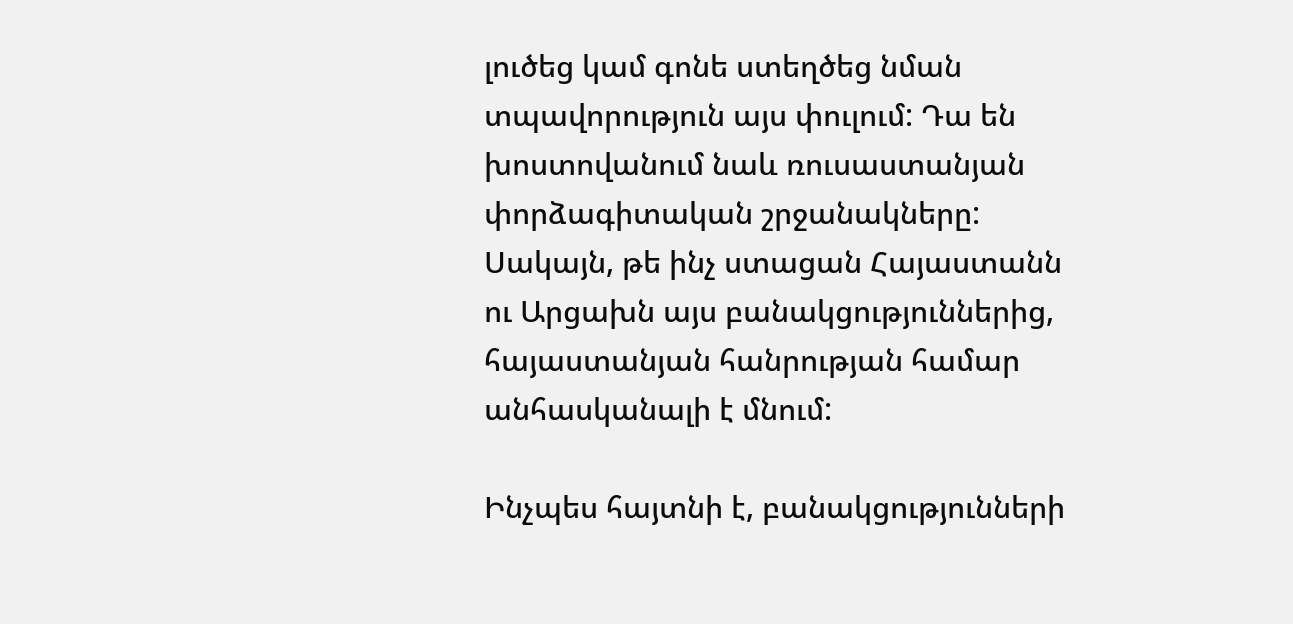լուծեց կամ գոնե ստեղծեց նման տպավորություն այս փուլում: Դա են խոստովանում նաև ռուսաստանյան փորձագիտական շրջանակները: Սակայն, թե ինչ ստացան Հայաստանն ու Արցախն այս բանակցություններից, հայաստանյան հանրության համար անհասկանալի է մնում:

Ինչպես հայտնի է, բանակցությունների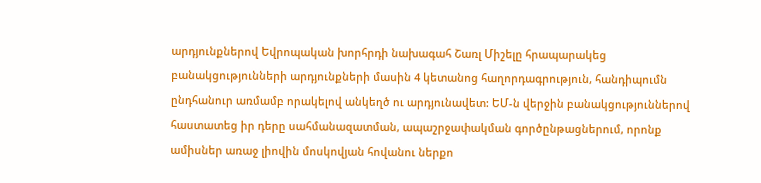արդյունքներով Եվրոպական խորհրդի նախագահ Շառլ Միշելը հրապարակեց բանակցությունների արդյունքների մասին 4 կետանոց հաղորդագրություն, հանդիպումն ընդհանուր առմամբ որակելով անկեղծ ու արդյունավետ: ԵՄ-ն վերջին բանակցություններով հաստատեց իր դերը սահմանազատման, ապաշրջափակման գործընթացներում, որոնք ամիսներ առաջ լիովին մոսկովյան հովանու ներքո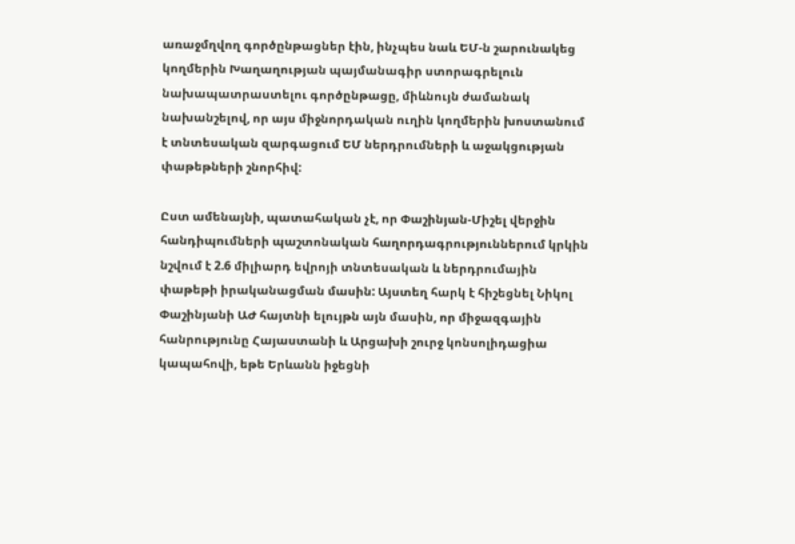առաջմղվող գործընթացներ էին, ինչպես նաև ԵՄ-ն շարունակեց կողմերին Խաղաղության պայմանագիր ստորագրելուն նախապատրաստելու գործընթացը, միևնույն ժամանակ նախանշելով, որ այս միջնորդական ուղին կողմերին խոստանում է տնտեսական զարգացում ԵՄ ներդրումների և աջակցության փաթեթների շնորհիվ:

Ըստ ամենայնի, պատահական չէ, որ Փաշինյան-Միշել վերջին հանդիպումների պաշտոնական հաղորդագրություններում կրկին նշվում է 2.6 միլիարդ եվրոյի տնտեսական և ներդրումային փաթեթի իրականացման մասին: Այստեղ հարկ է հիշեցնել Նիկոլ Փաշինյանի ԱԺ հայտնի ելույթն այն մասին, որ միջազգային հանրությունը Հայաստանի և Արցախի շուրջ կոնսոլիդացիա կապահովի, եթե Երևանն իջեցնի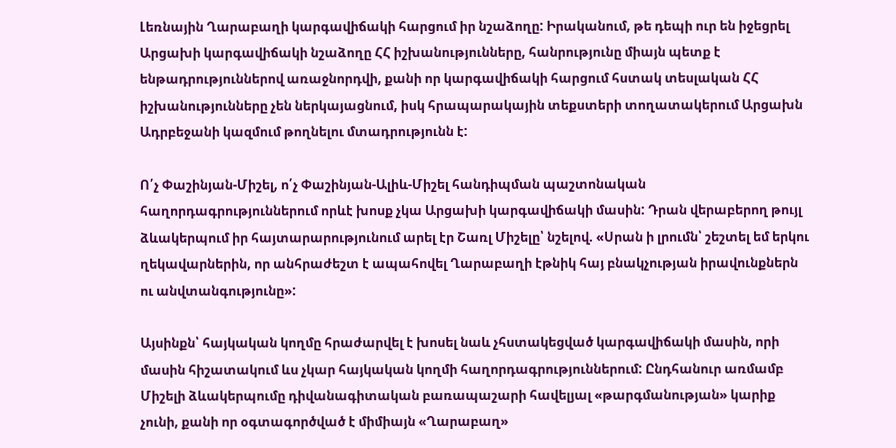Լեռնային Ղարաբաղի կարգավիճակի հարցում իր նշաձողը: Իրականում, թե դեպի ուր են իջեցրել Արցախի կարգավիճակի նշաձողը ՀՀ իշխանությունները, հանրությունը միայն պետք է ենթադրություններով առաջնորդվի, քանի որ կարգավիճակի հարցում հստակ տեսլական ՀՀ իշխանությունները չեն ներկայացնում, իսկ հրապարակային տեքստերի տողատակերում Արցախն Ադրբեջանի կազմում թողնելու մտադրությունն է:

Ո՛չ Փաշինյան-Միշել, ո՛չ Փաշինյան-Ալիև-Միշել հանդիպման պաշտոնական հաղորդագրություններում որևէ խոսք չկա Արցախի կարգավիճակի մասին: Դրան վերաբերող թույլ ձևակերպում իր հայտարարությունում արել էր Շառլ Միշելը՝ նշելով. «Սրան ի լրումն՝ շեշտել եմ երկու ղեկավարներին, որ անհրաժեշտ է ապահովել Ղարաբաղի էթնիկ հայ բնակչության իրավունքներն ու անվտանգությունը»:

Այսինքն՝ հայկական կողմը հրաժարվել է խոսել նաև չհստակեցված կարգավիճակի մասին, որի մասին հիշատակում ևս չկար հայկական կողմի հաղորդագրություններում: Ընդհանուր առմամբ Միշելի ձևակերպումը դիվանագիտական բառապաշարի հավելյալ «թարգմանության» կարիք չունի, քանի որ օգտագործված է միմիայն «Ղարաբաղ»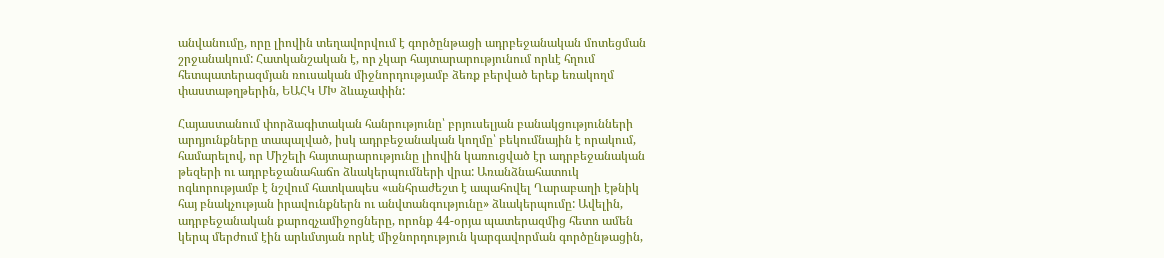անվանումը, որը լիովին տեղավորվում է գործընթացի ադրբեջանական մոտեցման շրջանակում: Հատկանշական է, որ չկար հայտարարությունում որևէ հղում հետպատերազմյան ռուսական միջնորդությամբ ձեռք բերված երեք եռակողմ փաստաթղթերին, ԵԱՀԿ ՄԽ ձևաչափին:

Հայաստանում փորձագիտական հանրությունը՝ բրյուսելյան բանակցությունների արդյունքները տապալված, իսկ ադրբեջանական կողմը՝ բեկումնային է որակում, համարելով, որ Միշելի հայտարարությունը լիովին կառուցված էր ադրբեջանական թեզերի ու ադրբեջանահաճո ձևակերպումների վրա: Առանձնահատուկ ոգևորությամբ է նշվում հատկապես «անհրաժեշտ է ապահովել Ղարաբաղի էթնիկ հայ բնակչության իրավունքներն ու անվտանգությունը» ձևակերպումը: Ավելին, ադրբեջանական քարոզչամիջոցները, որոնք 44-օրյա պատերազմից հետո ամեն կերպ մերժում էին արևմտյան որևէ միջնորդություն կարգավորման գործընթացին,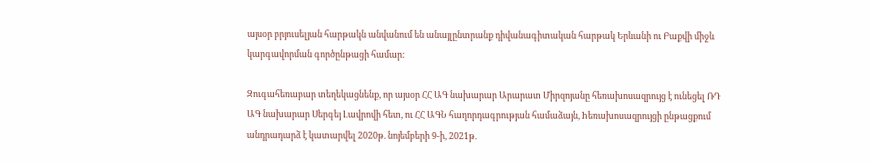այսօր բրյուսելյան հարթակն անվանում են անայլընտրանք դիվանագիտական հարթակ Երևանի ու Բաքվի միջև կարգավորման գործընթացի համար:

Զուգահեռաբար տեղեկացնենք, որ այսօր ՀՀ ԱԳ նախարար Արարատ Միրզոյանը հեռախոսազրույց է ունեցել ՌԴ ԱԳ նախարար Սերգեյ Լավրովի հետ, ու ՀՀ ԱԳՆ հաղորդագրության համաձայն, hեռախոսազրույցի ընթացքում անդրադարձ է կատարվել 2020թ. նոյեմբերի 9-ի, 2021թ.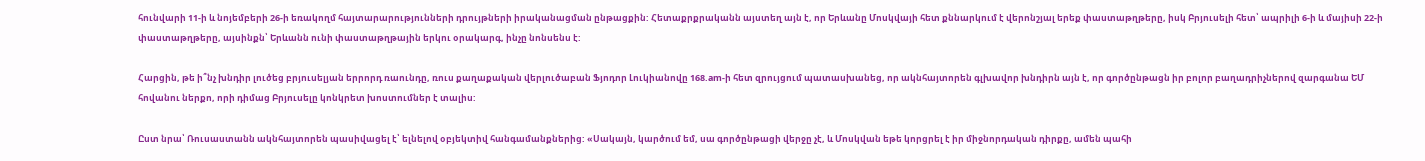հունվարի 11-ի և նոյեմբերի 26-ի եռակողմ հայտարարությունների դրույթների իրականացման ընթացքին: Հետաքրքրականն այստեղ այն է, որ Երևանը Մոսկվայի հետ քննարկում է վերոնշյալ երեք փաստաթղթերը, իսկ Բրյուսելի հետ՝ ապրիլի 6-ի և մայիսի 22-ի փաստաթղթերը, այսինքն՝ Երևանն ունի փաստաթղթային երկու օրակարգ, ինչը նոնսենս է:

Հարցին, թե ի՞նչ խնդիր լուծեց բրյուսելյան երրորդ ռաունդը, ռուս քաղաքական վերլուծաբան Ֆյոդոր Լուկիանովը 168.am-ի հետ զրույցում պատասխանեց, որ ակնհայտորեն գլխավոր խնդիրն այն է, որ գործընթացն իր բոլոր բաղադրիչներով զարգանա ԵՄ հովանու ներքո, որի դիմաց Բրյուսելը կոնկրետ խոստումներ է տալիս:

Ըստ նրա՝ Ռուսաստանն ակնհայտորեն պասիվացել է՝ ելնելով օբյեկտիվ հանգամանքներից: «Սակայն, կարծում եմ, սա գործընթացի վերջը չէ, և Մոսկվան եթե կորցրել է իր միջնորդական դիրքը, ամեն պահի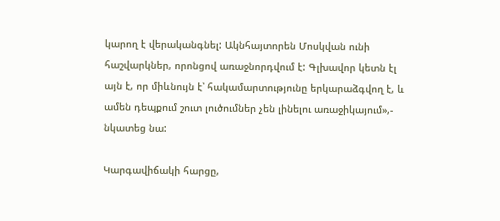կարող է վերականգնել: Ակնհայտորեն Մոսկվան ունի հաշվարկներ, որոնցով առաջնորդվում է: Գլխավոր կետն էլ այն է, որ միևնույն է՝ հակամարտությունը երկարաձգվող է, և ամեն դեպքում շուտ լուծումներ չեն լինելու առաջիկայում»,- նկատեց նա:

Կարգավիճակի հարցը,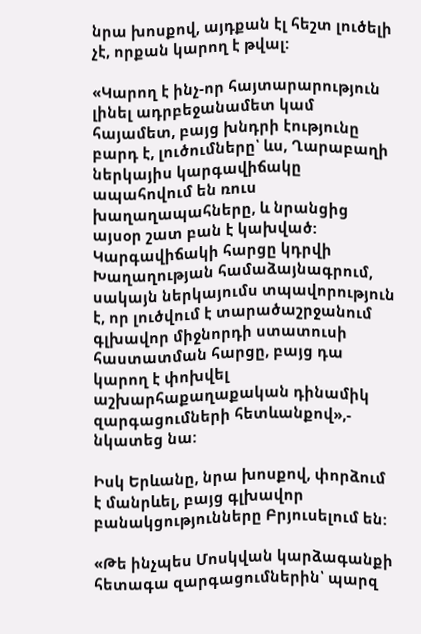նրա խոսքով, այդքան էլ հեշտ լուծելի չէ, որքան կարող է թվալ:

«Կարող է ինչ-որ հայտարարություն լինել ադրբեջանամետ կամ հայամետ, բայց խնդրի էությունը բարդ է, լուծումները՝ ևս, Ղարաբաղի ներկայիս կարգավիճակը ապահովում են ռուս խաղաղապահները, և նրանցից այսօր շատ բան է կախված: Կարգավիճակի հարցը կդրվի Խաղաղության համաձայնագրում, սակայն ներկայումս տպավորություն է, որ լուծվում է տարածաշրջանում գլխավոր միջնորդի ստատուսի հաստատման հարցը, բայց դա կարող է փոխվել աշխարհաքաղաքական դինամիկ զարգացումների հետևանքով»,- նկատեց նա:

Իսկ Երևանը, նրա խոսքով, փորձում է մանրևել, բայց գլխավոր բանակցությունները Բրյուսելում են:

«Թե ինչպես Մոսկվան կարձագանքի հետագա զարգացումներին՝ պարզ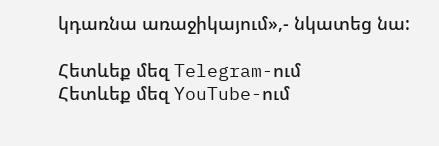կդառնա առաջիկայում»,- նկատեց նա:

Հետևեք մեզ Telegram-ում
Հետևեք մեզ YouTube-ում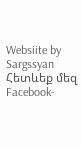Websiite by Sargssyan
Հետևեք մեզ Facebook-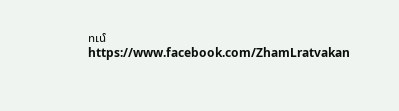ում https://www.facebook.com/ZhamLratvakan